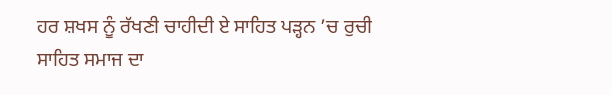ਹਰ ਸ਼ਖਸ ਨੂੰ ਰੱਖਣੀ ਚਾਹੀਦੀ ਏ ਸਾਹਿਤ ਪੜ੍ਹਨ ’ਚ ਰੁਚੀ
ਸਾਹਿਤ ਸਮਾਜ ਦਾ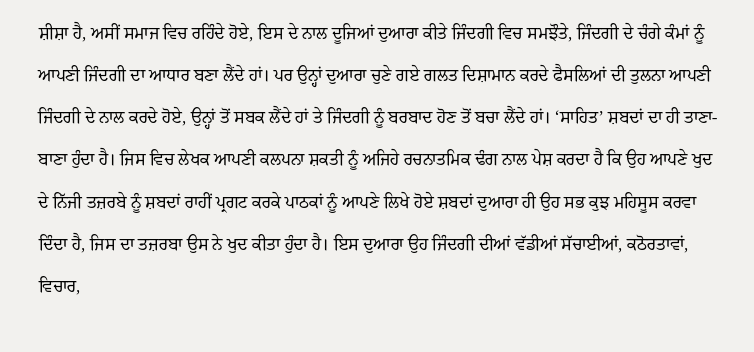ਸ਼ੀਸ਼ਾ ਹੈ, ਅਸੀਂ ਸਮਾਜ ਵਿਚ ਰਹਿੰਦੇ ਹੋਏ, ਇਸ ਦੇ ਨਾਲ ਦੂਜਿਆਂ ਦੁਆਰਾ ਕੀਤੇ ਜਿੰਦਗੀ ਵਿਚ ਸਮਝੌਤੇ, ਜਿੰਦਗੀ ਦੇ ਚੰਗੇ ਕੰਮਾਂ ਨੂੰ ਆਪਣੀ ਜਿੰਦਗੀ ਦਾ ਆਧਾਰ ਬਣਾ ਲੈਂਦੇ ਹਾਂ। ਪਰ ਉਨ੍ਹਾਂ ਦੁਆਰਾ ਚੁਣੇ ਗਏ ਗਲਤ ਦਿਸ਼ਾਮਾਨ ਕਰਦੇ ਫੈਸਲਿਆਂ ਦੀ ਤੁਲਨਾ ਆਪਣੀ ਜਿੰਦਗੀ ਦੇ ਨਾਲ ਕਰਦੇ ਹੋਏ, ਉਨ੍ਹਾਂ ਤੋਂ ਸਬਕ ਲੈਂਦੇ ਹਾਂ ਤੇ ਜਿੰਦਗੀ ਨੂੰ ਬਰਬਾਦ ਹੋਣ ਤੋਂ ਬਚਾ ਲੈਂਦੇ ਹਾਂ। ‘ਸਾਹਿਤ’ ਸ਼ਬਦਾਂ ਦਾ ਹੀ ਤਾਣਾ-ਬਾਣਾ ਹੁੰਦਾ ਹੈ। ਜਿਸ ਵਿਚ ਲੇਖਕ ਆਪਣੀ ਕਲਪਨਾ ਸ਼ਕਤੀ ਨੂੰ ਅਜਿਹੇ ਰਚਨਾਤਮਿਕ ਢੰਗ ਨਾਲ ਪੇਸ਼ ਕਰਦਾ ਹੈ ਕਿ ਉਹ ਆਪਣੇ ਖੁਦ ਦੇ ਨਿੱਜੀ ਤਜ਼ਰਬੇ ਨੂੰ ਸ਼ਬਦਾਂ ਰਾਹੀਂ ਪ੍ਰਗਟ ਕਰਕੇ ਪਾਠਕਾਂ ਨੂੰ ਆਪਣੇ ਲਿਖੇ ਹੋਏ ਸ਼ਬਦਾਂ ਦੁਆਰਾ ਹੀ ਉਹ ਸਭ ਕੁਝ ਮਹਿਸੂਸ ਕਰਵਾ ਦਿੰਦਾ ਹੈ, ਜਿਸ ਦਾ ਤਜ਼ਰਬਾ ਉਸ ਨੇ ਖੁਦ ਕੀਤਾ ਹੁੰਦਾ ਹੈ। ਇਸ ਦੁਆਰਾ ਉਹ ਜਿੰਦਗੀ ਦੀਆਂ ਵੱਡੀਆਂ ਸੱਚਾਈਆਂ, ਕਠੋਰਤਾਵਾਂ, ਵਿਚਾਰ,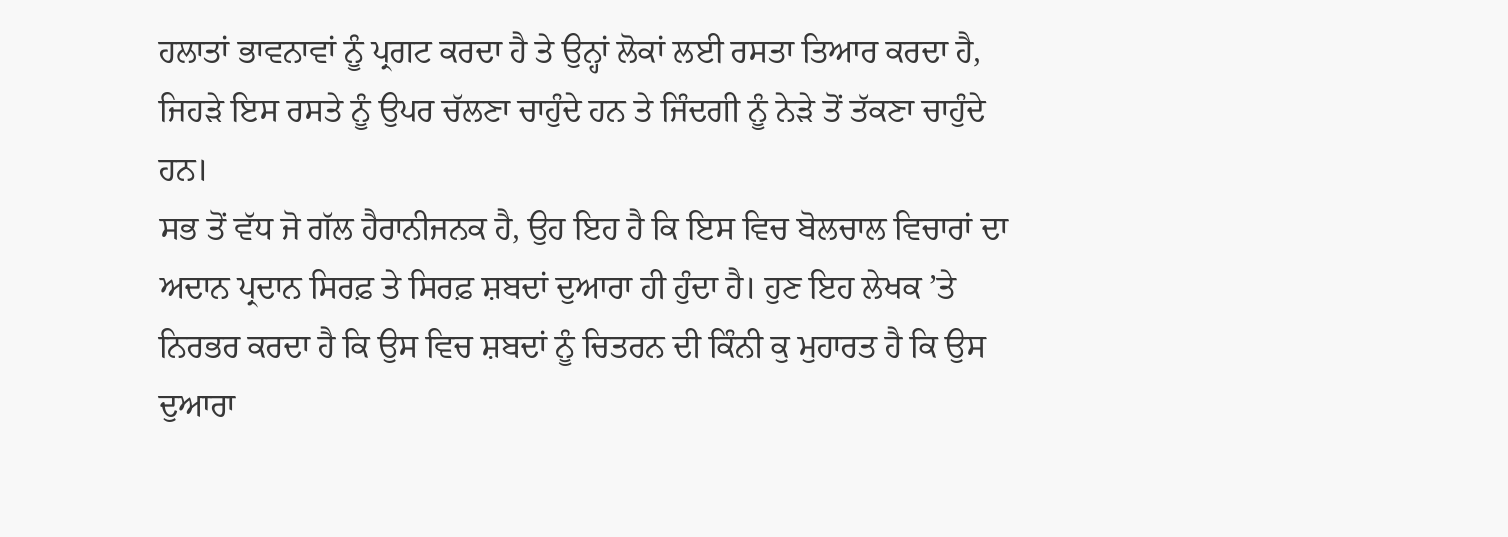ਹਲਾਤਾਂ ਭਾਵਨਾਵਾਂ ਨੂੰ ਪ੍ਰਗਟ ਕਰਦਾ ਹੈ ਤੇ ਉਨ੍ਹਾਂ ਲੋਕਾਂ ਲਈ ਰਸਤਾ ਤਿਆਰ ਕਰਦਾ ਹੈ, ਜਿਹੜੇ ਇਸ ਰਸਤੇ ਨੂੰ ਉਪਰ ਚੱਲਣਾ ਚਾਹੁੰਦੇ ਹਨ ਤੇ ਜਿੰਦਗੀ ਨੂੰ ਨੇੜੇ ਤੋਂ ਤੱਕਣਾ ਚਾਹੁੰਦੇ ਹਨ।
ਸਭ ਤੋਂ ਵੱਧ ਜੋ ਗੱਲ ਹੈਰਾਨੀਜਨਕ ਹੈ, ਉਹ ਇਹ ਹੈ ਕਿ ਇਸ ਵਿਚ ਬੋਲਚਾਲ ਵਿਚਾਰਾਂ ਦਾ ਅਦਾਨ ਪ੍ਰਦਾਨ ਸਿਰਫ਼ ਤੇ ਸਿਰਫ਼ ਸ਼ਬਦਾਂ ਦੁਆਰਾ ਹੀ ਹੁੰਦਾ ਹੈ। ਹੁਣ ਇਹ ਲੇਖਕ ’ਤੇ ਨਿਰਭਰ ਕਰਦਾ ਹੈ ਕਿ ਉਸ ਵਿਚ ਸ਼ਬਦਾਂ ਨੂੰ ਚਿਤਰਨ ਦੀ ਕਿੰਨੀ ਕੁ ਮੁਹਾਰਤ ਹੈ ਕਿ ਉਸ ਦੁਆਰਾ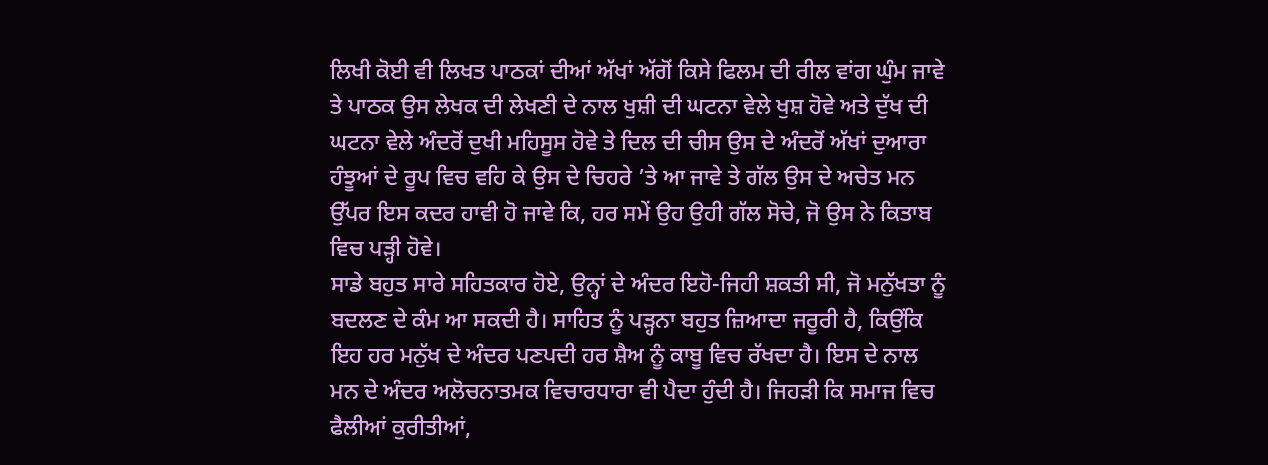ਲਿਖੀ ਕੋਈ ਵੀ ਲਿਖਤ ਪਾਠਕਾਂ ਦੀਆਂ ਅੱਖਾਂ ਅੱਗੋਂ ਕਿਸੇ ਫਿਲਮ ਦੀ ਰੀਲ ਵਾਂਗ ਘੁੰਮ ਜਾਵੇ ਤੇ ਪਾਠਕ ਉਸ ਲੇਖਕ ਦੀ ਲੇਖਣੀ ਦੇ ਨਾਲ ਖੁਸ਼ੀ ਦੀ ਘਟਨਾ ਵੇਲੇ ਖੁਸ਼ ਹੋਵੇ ਅਤੇ ਦੁੱਖ ਦੀ ਘਟਨਾ ਵੇਲੇ ਅੰਦਰੋਂ ਦੁਖੀ ਮਹਿਸੂਸ ਹੋਵੇ ਤੇ ਦਿਲ ਦੀ ਚੀਸ ਉਸ ਦੇ ਅੰਦਰੋਂ ਅੱਖਾਂ ਦੁਆਰਾ ਹੰਝੂਆਂ ਦੇ ਰੂਪ ਵਿਚ ਵਹਿ ਕੇ ਉਸ ਦੇ ਚਿਹਰੇ ’ਤੇ ਆ ਜਾਵੇ ਤੇ ਗੱਲ ਉਸ ਦੇ ਅਚੇਤ ਮਨ ਉੱਪਰ ਇਸ ਕਦਰ ਹਾਵੀ ਹੋ ਜਾਵੇ ਕਿ, ਹਰ ਸਮੇਂ ਉਹ ਉਹੀ ਗੱਲ ਸੋਚੇ, ਜੋ ਉਸ ਨੇ ਕਿਤਾਬ ਵਿਚ ਪੜ੍ਹੀ ਹੋਵੇ।
ਸਾਡੇ ਬਹੁਤ ਸਾਰੇ ਸਹਿਤਕਾਰ ਹੋਏ, ਉਨ੍ਹਾਂ ਦੇ ਅੰਦਰ ਇਹੋ-ਜਿਹੀ ਸ਼ਕਤੀ ਸੀ, ਜੋ ਮਨੁੱਖਤਾ ਨੂੰ ਬਦਲਣ ਦੇ ਕੰਮ ਆ ਸਕਦੀ ਹੈ। ਸਾਹਿਤ ਨੂੰ ਪੜ੍ਹਨਾ ਬਹੁਤ ਜ਼ਿਆਦਾ ਜਰੂਰੀ ਹੈ, ਕਿਉਂਕਿ ਇਹ ਹਰ ਮਨੁੱਖ ਦੇ ਅੰਦਰ ਪਣਪਦੀ ਹਰ ਸ਼ੈਅ ਨੂੰ ਕਾਬੂ ਵਿਚ ਰੱਖਦਾ ਹੈ। ਇਸ ਦੇ ਨਾਲ ਮਨ ਦੇ ਅੰਦਰ ਅਲੋਚਨਾਤਮਕ ਵਿਚਾਰਧਾਰਾ ਵੀ ਪੈਦਾ ਹੁੰਦੀ ਹੈ। ਜਿਹੜੀ ਕਿ ਸਮਾਜ ਵਿਚ ਫੈਲੀਆਂ ਕੁਰੀਤੀਆਂ,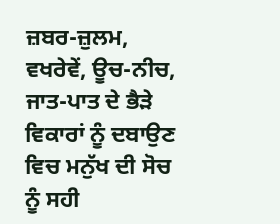ਜ਼ਬਰ-ਜ਼ੁਲਮ, ਵਖਰੇਵੇਂ, ਊਚ-ਨੀਚ, ਜਾਤ-ਪਾਤ ਦੇ ਭੈੜੇ ਵਿਕਾਰਾਂ ਨੂੰ ਦਬਾਉਣ ਵਿਚ ਮਨੁੱਖ ਦੀ ਸੋਚ ਨੂੰ ਸਹੀ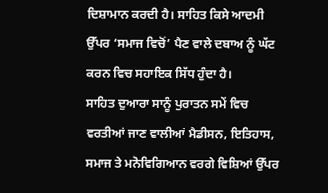ਦਿਸ਼ਾਮਾਨ ਕਰਦੀ ਹੈ। ਸਾਹਿਤ ਕਿਸੇ ਆਦਮੀ ਉੱਪਰ ‘ਸਮਾਜ ਵਿਚੋਂ’ ਪੈਣ ਵਾਲੇ ਦਬਾਅ ਨੂੰ ਘੱਟ ਕਰਨ ਵਿਚ ਸਹਾਇਕ ਸਿੱਧ ਹੁੰਦਾ ਹੈ।
ਸਾਹਿਤ ਦੁਆਰਾ ਸਾਨੂੰ ਪੁਰਾਤਨ ਸਮੇਂ ਵਿਚ ਵਰਤੀਆਂ ਜਾਣ ਵਾਲੀਆਂ ਮੈਡੀਸਨ, ਇਤਿਹਾਸ, ਸਮਾਜ ਤੇ ਮਨੋਵਿਗਿਆਨ ਵਰਗੇ ਵਿਸ਼ਿਆਂ ਉੱਪਰ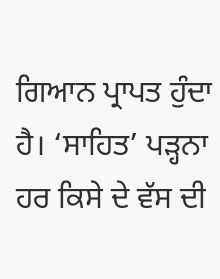ਗਿਆਨ ਪ੍ਰਾਪਤ ਹੁੰਦਾ ਹੈ। ‘ਸਾਹਿਤ’ ਪੜ੍ਹਨਾ ਹਰ ਕਿਸੇ ਦੇ ਵੱਸ ਦੀ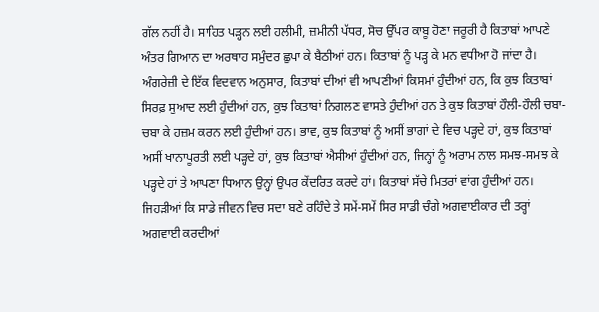ਗੱਲ ਨਹੀਂ ਹੈ। ਸਾਹਿਤ ਪੜ੍ਹਨ ਲਈ ਹਲੀਮੀ, ਜ਼ਮੀਨੀ ਪੱਧਰ, ਸੋਚ ਉੱਪਰ ਕਾਬੂ ਹੋਣਾ ਜਰੂਰੀ ਹੈ ਕਿਤਾਬਾਂ ਆਪਣੇ ਅੰਤਰ ਗਿਆਨ ਦਾ ਅਰਥਾਹ ਸਮੁੰਦਰ ਛੁਪਾ ਕੇ ਬੈਠੀਆਂ ਹਨ। ਕਿਤਾਬਾਂ ਨੂੰ ਪੜ੍ਹ ਕੇ ਮਨ ਵਧੀਆ ਹੋ ਜਾਂਦਾ ਹੈ। ਅੰਗਰੇਜ਼ੀ ਦੇ ਇੱਕ ਵਿਦਵਾਨ ਅਨੁਸਾਰ, ਕਿਤਾਬਾਂ ਦੀਆਂ ਵੀ ਆਪਣੀਆਂ ਕਿਸਮਾਂ ਹੁੰਦੀਆਂ ਹਨ, ਕਿ ਕੁਝ ਕਿਤਾਬਾਂ ਸਿਰਫ਼ ਸੁਆਦ ਲਈ ਹੁੰਦੀਆਂ ਹਨ, ਕੁਝ ਕਿਤਾਬਾਂ ਨਿਗਲਣ ਵਾਸਤੇ ਹੁੰਦੀਆਂ ਹਨ ਤੇ ਕੁਝ ਕਿਤਾਬਾਂ ਹੌਲੀ-ਹੌਲੀ ਚਬਾ-ਚਬਾ ਕੇ ਹਜ਼ਮ ਕਰਨ ਲਈ ਹੁੰਦੀਆਂ ਹਨ। ਭਾਵ, ਕੁਝ ਕਿਤਾਬਾਂ ਨੂੰ ਅਸੀਂ ਭਾਗਾਂ ਦੇ ਵਿਚ ਪੜ੍ਹਦੇ ਹਾਂ, ਕੁਝ ਕਿਤਾਬਾਂ ਅਸੀਂ ਖਾਨਾਪੂਰਤੀ ਲਈ ਪੜ੍ਹਦੇ ਹਾਂ, ਕੁਝ ਕਿਤਾਬਾਂ ਐਸੀਆਂ ਹੁੰਦੀਆਂ ਹਨ, ਜਿਨ੍ਹਾਂ ਨੂੰ ਅਰਾਮ ਨਾਲ ਸਮਝ-ਸਮਝ ਕੇ ਪੜ੍ਹਦੇ ਹਾਂ ਤੇ ਆਪਣਾ ਧਿਆਨ ਉਨ੍ਹਾਂ ਉਪਰ ਕੇਂਦਰਿਤ ਕਰਦੇ ਹਾਂ। ਕਿਤਾਬਾਂ ਸੱਚੇ ਮਿਤਰਾਂ ਵਾਂਗ ਹੁੰਦੀਆਂ ਹਨ। ਜਿਹੜੀਆਂ ਕਿ ਸਾਡੇ ਜੀਵਨ ਵਿਚ ਸਦਾ ਬਣੇ ਰਹਿੰਦੇ ਤੇ ਸਮੇਂ-ਸਮੇਂ ਸਿਰ ਸਾਡੀ ਚੰਗੇ ਅਗਵਾਈਕਾਰ ਦੀ ਤਰ੍ਹਾਂ ਅਗਵਾਈ ਕਰਦੀਆਂ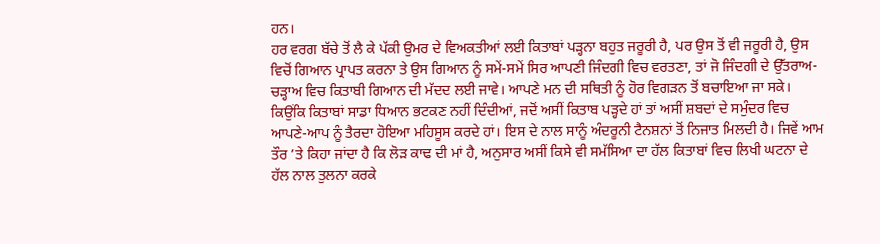ਹਨ।
ਹਰ ਵਰਗ ਬੱਚੇ ਤੋਂ ਲੈ ਕੇ ਪੱਕੀ ਉਮਰ ਦੇ ਵਿਅਕਤੀਆਂ ਲਈ ਕਿਤਾਬਾਂ ਪੜ੍ਹਨਾ ਬਹੁਤ ਜਰੂਰੀ ਹੈ, ਪਰ ਉਸ ਤੋਂ ਵੀ ਜਰੂਰੀ ਹੈ, ਉਸ ਵਿਚੋਂ ਗਿਆਨ ਪ੍ਰਾਪਤ ਕਰਨਾ ਤੇ ਉਸ ਗਿਆਨ ਨੂੰ ਸਮੇਂ-ਸਮੇਂ ਸਿਰ ਆਪਣੀ ਜਿੰਦਗੀ ਵਿਚ ਵਰਤਣਾ, ਤਾਂ ਜੋ ਜਿੰਦਗੀ ਦੇ ਉੱਤਰਾਅ-ਚੜ੍ਹਾਅ ਵਿਚ ਕਿਤਾਬੀ ਗਿਆਨ ਦੀ ਮੱਦਦ ਲਈ ਜਾਵੇ। ਆਪਣੇ ਮਨ ਦੀ ਸਥਿਤੀ ਨੂੰ ਹੋਰ ਵਿਗੜਨ ਤੋਂ ਬਚਾਇਆ ਜਾ ਸਕੇ। ਕਿਉਂਕਿ ਕਿਤਾਬਾਂ ਸਾਡਾ ਧਿਆਨ ਭਟਕਣ ਨਹੀਂ ਦਿੰਦੀਆਂ, ਜਦੋਂ ਅਸੀਂ ਕਿਤਾਬ ਪੜ੍ਹਦੇ ਹਾਂ ਤਾਂ ਅਸੀਂ ਸ਼ਬਦਾਂ ਦੇ ਸਮੁੰਦਰ ਵਿਚ ਆਪਣੇ-ਆਪ ਨੂੰ ਤੈਰਦਾ ਹੋਇਆ ਮਹਿਸੂਸ ਕਰਦੇ ਹਾਂ। ਇਸ ਦੇ ਨਾਲ ਸਾਨੂੰ ਅੰਦਰੂਨੀ ਟੈਨਸ਼ਨਾਂ ਤੋਂ ਨਿਜਾਤ ਮਿਲਦੀ ਹੈ। ਜਿਵੇਂ ਆਮ ਤੌਰ ’ਤੇ ਕਿਹਾ ਜਾਂਦਾ ਹੈ ਕਿ ਲੋੜ ਕਾਢ ਦੀ ਮਾਂ ਹੈ, ਅਨੁਸਾਰ ਅਸੀਂ ਕਿਸੇ ਵੀ ਸਮੱਸਿਆ ਦਾ ਹੱਲ ਕਿਤਾਬਾਂ ਵਿਚ ਲਿਖੀ ਘਟਨਾ ਦੇ ਹੱਲ ਨਾਲ ਤੁਲਨਾ ਕਰਕੇ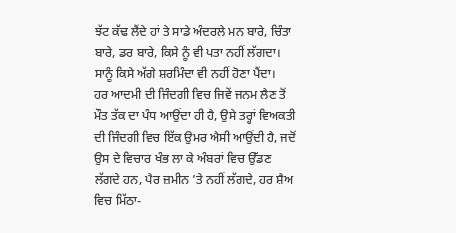ਝੱਟ ਕੱਢ ਲੈਂਦੇ ਹਾਂ ਤੇ ਸਾਡੇ ਅੰਦਰਲੇ ਮਨ ਬਾਰੇ, ਚਿੰਤਾ ਬਾਰੇ, ਡਰ ਬਾਰੇ, ਕਿਸੇ ਨੂੰ ਵੀ ਪਤਾ ਨਹੀਂ ਲੱਗਦਾ। ਸਾਨੂੰ ਕਿਸੇ ਅੱਗੇ ਸ਼ਰਮਿੰਦਾ ਵੀ ਨਹੀਂ ਹੋਣਾ ਪੈਂਦਾ।
ਹਰ ਆਦਮੀ ਦੀ ਜਿੰਦਗੀ ਵਿਚ ਜਿਵੇਂ ਜਨਮ ਲੈਣ ਤੋਂ ਮੌਤ ਤੱਕ ਦਾ ਪੰਧ ਆਉਂਦਾ ਹੀ ਹੈ, ਉਸੇ ਤਰ੍ਹਾਂ ਵਿਅਕਤੀ ਦੀ ਜਿੰਦਗੀ ਵਿਚ ਇੱਕ ਉਮਰ ਐਸੀ ਆਉਂਦੀ ਹੈ, ਜਦੋਂ ਉਸ ਦੇ ਵਿਚਾਰ ਖੰਭ ਲਾ ਕੇ ਅੰਬਰਾਂ ਵਿਚ ਉੱਡਣ ਲੱਗਦੇ ਹਨ, ਪੈਰ ਜ਼ਮੀਨ ’ਤੇ ਨਹੀਂ ਲੱਗਦੇ, ਹਰ ਸ਼ੈਅ ਵਿਚ ਮਿੱਠਾ-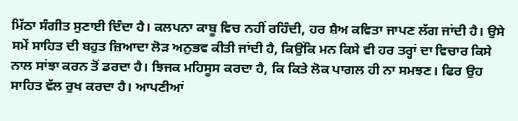ਮਿੱਠਾ ਸੰਗੀਤ ਸੁਣਾਈ ਦਿੰਦਾ ਹੈ। ਕਲਪਨਾ ਕਾਬੂ ਵਿਚ ਨਹੀਂ ਰਹਿੰਦੀ, ਹਰ ਸ਼ੈਅ ਕਵਿਤਾ ਜਾਪਣ ਲੱਗ ਜਾਂਦੀ ਹੈ। ਉਸੇ ਸਮੇਂ ਸਾਹਿਤ ਦੀ ਬਹੁਤ ਜ਼ਿਆਦਾ ਲੋੜ ਅਨੁਭਵ ਕੀਤੀ ਜਾਂਦੀ ਹੈ, ਕਿਉਂਕਿ ਮਨ ਕਿਸੇ ਵੀ ਹਰ ਤਰ੍ਹਾਂ ਦਾ ਵਿਚਾਰ ਕਿਸੇ ਨਾਲ ਸਾਂਝਾ ਕਰਨ ਤੋਂ ਡਰਦਾ ਹੈ। ਝਿਜਕ ਮਹਿਸੂਸ ਕਰਦਾ ਹੈ, ਕਿ ਕਿਤੇ ਲੋਕ ਪਾਗਲ ਹੀ ਨਾ ਸਮਝਣ। ਫਿਰ ਉਹ ਸਾਹਿਤ ਵੱਲ ਰੁਖ ਕਰਦਾ ਹੈ। ਆਪਣੀਆਂ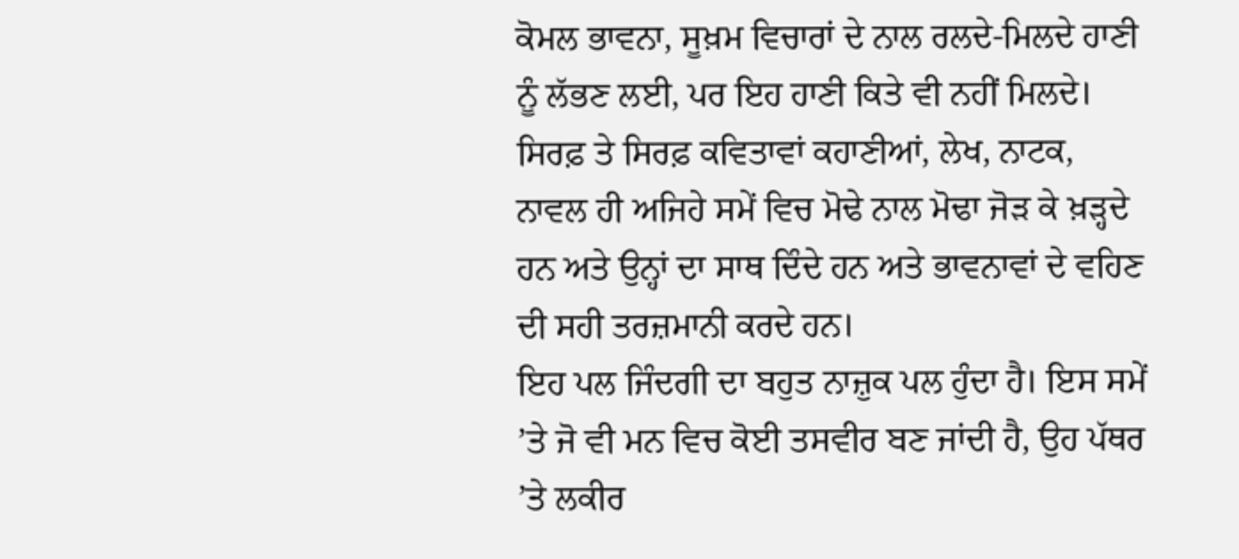ਕੋਮਲ ਭਾਵਨਾ, ਸੂਖ਼ਮ ਵਿਚਾਰਾਂ ਦੇ ਨਾਲ ਰਲਦੇ-ਮਿਲਦੇ ਹਾਣੀ ਨੂੰ ਲੱਭਣ ਲਈ, ਪਰ ਇਹ ਹਾਣੀ ਕਿਤੇ ਵੀ ਨਹੀਂ ਮਿਲਦੇ। ਸਿਰਫ਼ ਤੇ ਸਿਰਫ਼ ਕਵਿਤਾਵਾਂ ਕਹਾਣੀਆਂ, ਲੇਖ, ਨਾਟਕ, ਨਾਵਲ ਹੀ ਅਜਿਹੇ ਸਮੇਂ ਵਿਚ ਮੋਢੇ ਨਾਲ ਮੋਢਾ ਜੋੜ ਕੇ ਖ਼ੜ੍ਹਦੇ ਹਨ ਅਤੇ ਉਨ੍ਹਾਂ ਦਾ ਸਾਥ ਦਿੰਦੇ ਹਨ ਅਤੇ ਭਾਵਨਾਵਾਂ ਦੇ ਵਹਿਣ ਦੀ ਸਹੀ ਤਰਜ਼ਮਾਨੀ ਕਰਦੇ ਹਨ।
ਇਹ ਪਲ ਜਿੰਦਗੀ ਦਾ ਬਹੁਤ ਨਾਜ਼ੁਕ ਪਲ ਹੁੰਦਾ ਹੈ। ਇਸ ਸਮੇਂ ’ਤੇ ਜੋ ਵੀ ਮਨ ਵਿਚ ਕੋਈ ਤਸਵੀਰ ਬਣ ਜਾਂਦੀ ਹੈ, ਉਹ ਪੱਥਰ ’ਤੇ ਲਕੀਰ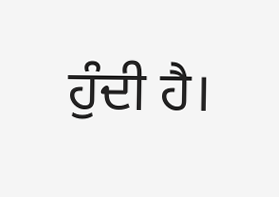ਹੁੰਦੀ ਹੈ।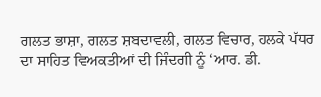ਗਲਤ ਭਾਸ਼ਾ, ਗਲਤ ਸ਼ਬਦਾਵਲੀ, ਗਲਤ ਵਿਚਾਰ, ਹਲਕੇ ਪੱਧਰ ਦਾ ਸਾਹਿਤ ਵਿਅਕਤੀਆਂ ਦੀ ਜਿੰਦਗੀ ਨੂੰ ‘ਆਰ. ਡੀ.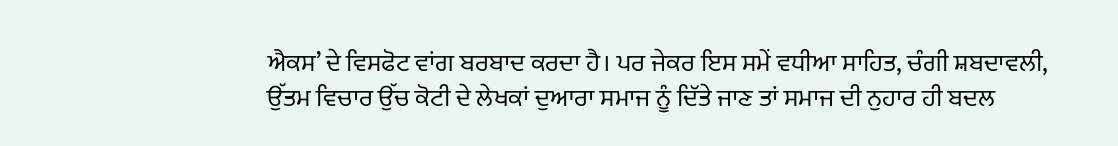ਐਕਸ’ ਦੇ ਵਿਸਫੋਟ ਵਾਂਗ ਬਰਬਾਦ ਕਰਦਾ ਹੈ। ਪਰ ਜੇਕਰ ਇਸ ਸਮੇਂ ਵਧੀਆ ਸਾਹਿਤ, ਚੰਗੀ ਸ਼ਬਦਾਵਲੀ, ਉੱਤਮ ਵਿਚਾਰ ਉੱਚ ਕੋਟੀ ਦੇ ਲੇਖਕਾਂ ਦੁਆਰਾ ਸਮਾਜ ਨੂੰ ਦਿੱਤੇ ਜਾਣ ਤਾਂ ਸਮਾਜ ਦੀ ਨੁਹਾਰ ਹੀ ਬਦਲ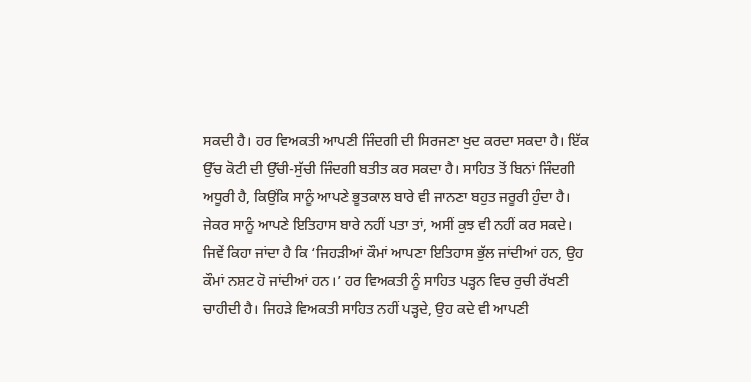ਸਕਦੀ ਹੈ। ਹਰ ਵਿਅਕਤੀ ਆਪਣੀ ਜਿੰਦਗੀ ਦੀ ਸਿਰਜਣਾ ਖੁਦ ਕਰਦਾ ਸਕਦਾ ਹੈ। ਇੱਕ ਉੱਚ ਕੋਟੀ ਦੀ ਉੱਚੀ-ਸੁੱਚੀ ਜਿੰਦਗੀ ਬਤੀਤ ਕਰ ਸਕਦਾ ਹੈ। ਸਾਹਿਤ ਤੋਂ ਬਿਨਾਂ ਜਿੰਦਗੀ ਅਧੂਰੀ ਹੈ, ਕਿਉਂਕਿ ਸਾਨੂੰ ਆਪਣੇ ਭੂਤਕਾਲ ਬਾਰੇ ਵੀ ਜਾਨਣਾ ਬਹੁਤ ਜਰੂਰੀ ਹੁੰਦਾ ਹੈ। ਜੇਕਰ ਸਾਨੂੰ ਆਪਣੇ ਇਤਿਹਾਸ ਬਾਰੇ ਨਹੀਂ ਪਤਾ ਤਾਂ, ਅਸੀਂ ਕੁਝ ਵੀ ਨਹੀਂ ਕਰ ਸਕਦੇ।
ਜਿਵੇਂ ਕਿਹਾ ਜਾਂਦਾ ਹੈ ਕਿ ‘ਜਿਹੜੀਆਂ ਕੌਮਾਂ ਆਪਣਾ ਇਤਿਹਾਸ ਭੁੱਲ ਜਾਂਦੀਆਂ ਹਨ, ਉਹ ਕੌਮਾਂ ਨਸ਼ਟ ਹੋ ਜਾਂਦੀਆਂ ਹਨ।’ ਹਰ ਵਿਅਕਤੀ ਨੂੰ ਸਾਹਿਤ ਪੜ੍ਹਨ ਵਿਚ ਰੁਚੀ ਰੱਖਣੀ ਚਾਹੀਦੀ ਹੈ। ਜਿਹੜੇ ਵਿਅਕਤੀ ਸਾਹਿਤ ਨਹੀਂ ਪੜ੍ਹਦੇ, ਉਹ ਕਦੇ ਵੀ ਆਪਣੀ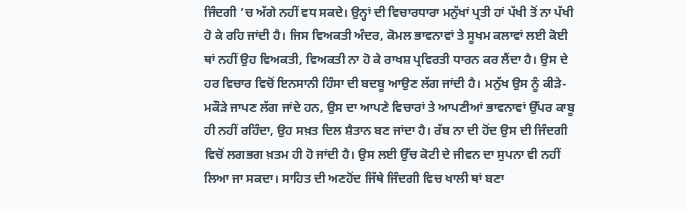ਜਿੰਦਗੀ ’ਚ ਅੱਗੇ ਨਹੀਂ ਵਧ ਸਕਦੇ। ਉਨ੍ਹਾਂ ਦੀ ਵਿਚਾਰਧਾਰਾ ਮਨੁੱਖਾਂ ਪ੍ਰਤੀ ਹਾਂ ਪੱਖੀ ਤੋਂ ਨਾ ਪੱਖੀ ਹੋ ਕੇ ਰਹਿ ਜਾਂਦੀ ਹੈ। ਜਿਸ ਵਿਅਕਤੀ ਅੰਦਰ, ਕੋਮਲ ਭਾਵਨਾਵਾਂ ਤੇ ਸੂਖਮ ਕਲਾਵਾਂ ਲਈ ਕੋਈ ਥਾਂ ਨਹੀਂ ਉਹ ਵਿਅਕਤੀ, ਵਿਅਕਤੀ ਨਾ ਹੋ ਕੇ ਰਾਖਸ਼ ਪ੍ਰਵਿਰਤੀ ਧਾਰਨ ਕਰ ਲੈਂਦਾ ਹੈ। ਉਸ ਦੇ ਹਰ ਵਿਚਾਰ ਵਿਚੋਂ ਇਨਸਾਨੀ ਹਿੰਸਾ ਦੀ ਬਦਬੂ ਆਉਣ ਲੱਗ ਜਾਂਦੀ ਹੈ। ਮਨੁੱਖ ਉਸ ਨੂੰ ਕੀੜੇ-ਮਕੌੜੇ ਜਾਪਣ ਲੱਗ ਜਾਂਦੇ ਹਨ, ਉਸ ਦਾ ਆਪਣੇ ਵਿਚਾਰਾਂ ਤੇ ਆਪਣੀਆਂ ਭਾਵਨਾਵਾਂ ਉੱਪਰ ਕਾਬੂ ਹੀ ਨਹੀਂ ਰਹਿੰਦਾ, ਉਹ ਸਖ਼ਤ ਦਿਲ ਸ਼ੈਤਾਨ ਬਣ ਜਾਂਦਾ ਹੈ। ਰੱਬ ਨਾ ਦੀ ਹੋਂਦ ਉਸ ਦੀ ਜਿੰਦਗੀ ਵਿਚੋਂ ਲਗਭਗ ਖ਼ਤਮ ਹੀ ਹੋ ਜਾਂਦੀ ਹੈ। ਉਸ ਲਈ ਉੱਚ ਕੋਟੀ ਦੇ ਜੀਵਨ ਦਾ ਸੁਪਨਾ ਵੀ ਨਹੀਂ ਲਿਆ ਜਾ ਸਕਦਾ। ਸਾਹਿਤ ਦੀ ਅਣਹੋਂਦ ਜਿੱਥੇ ਜਿੰਦਗੀ ਵਿਚ ਖਾਲੀ ਥਾਂ ਬਣਾ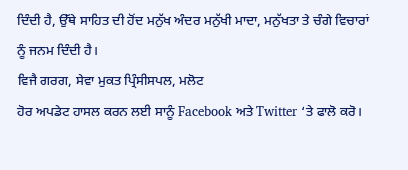ਦਿੰਦੀ ਹੈ, ਉੱਥੇ ਸਾਹਿਤ ਦੀ ਹੋਂਦ ਮਨੁੱਖ ਅੰਦਰ ਮਨੁੱਖੀ ਮਾਦਾ, ਮਨੁੱਖਤਾ ਤੇ ਚੰਗੇ ਵਿਚਾਰਾਂ ਨੂੰ ਜਨਮ ਦਿੰਦੀ ਹੈ।
ਵਿਜੈ ਗਰਗ, ਸੇਵਾ ਮੁਕਤ ਪ੍ਰਿੰਸੀਸਪਲ, ਮਲੋਟ
ਹੋਰ ਅਪਡੇਟ ਹਾਸਲ ਕਰਨ ਲਈ ਸਾਨੂੰ Facebook ਅਤੇ Twitter ‘ਤੇ ਫਾਲੋ ਕਰੋ।